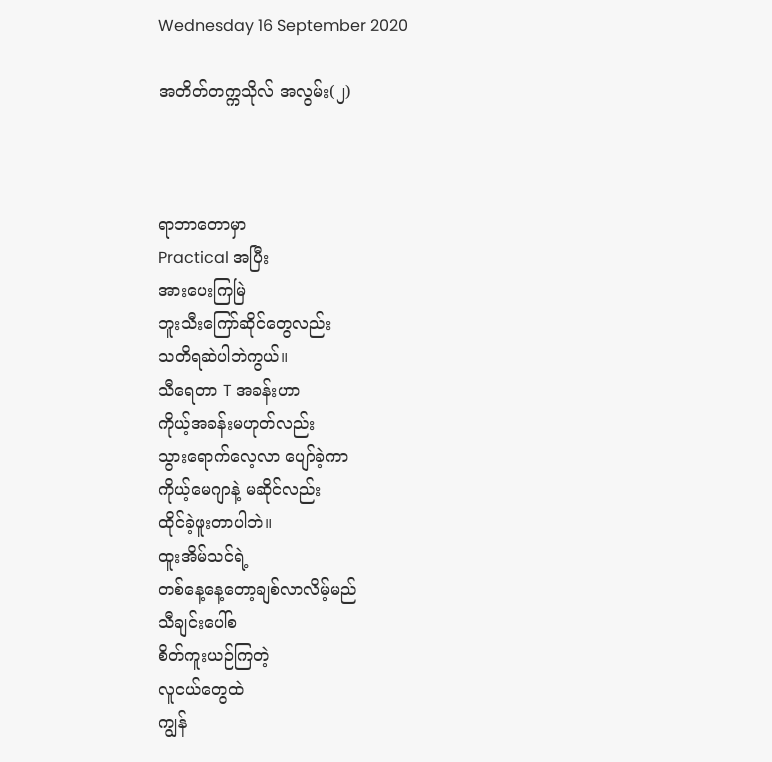Wednesday 16 September 2020

အတိတ်တက္ကသိုလ် အလွမ်း(၂)



ရာဘာတောမှာ
Practical အပြီး
အားပေးကြမြဲ
ဘူးသီးကြော်ဆိုင်တွေလည်း
သတိရဆဲပါဘဲကွယ်။
သီရေတာ T အခန်းဟာ
ကိုယ့်အခန်းမဟုတ်လည်း
သွားရောက်လေ့လာ ပျော်ခဲ့ကာ
ကိုယ့်မေဂျာနဲ့ မဆိုင်လည်း
ထိုင်ခဲ့ဖူးတာပါဘဲ။
ထူးအိမ်သင်ရဲ့
တစ်နေ့နေ့တော့ချစ်လာလိမ့်မည်
သီချင်းပေါ်စ
စိတ်ကူးယဉ်ကြတဲ့
လူငယ်တွေထဲ
ကျွန်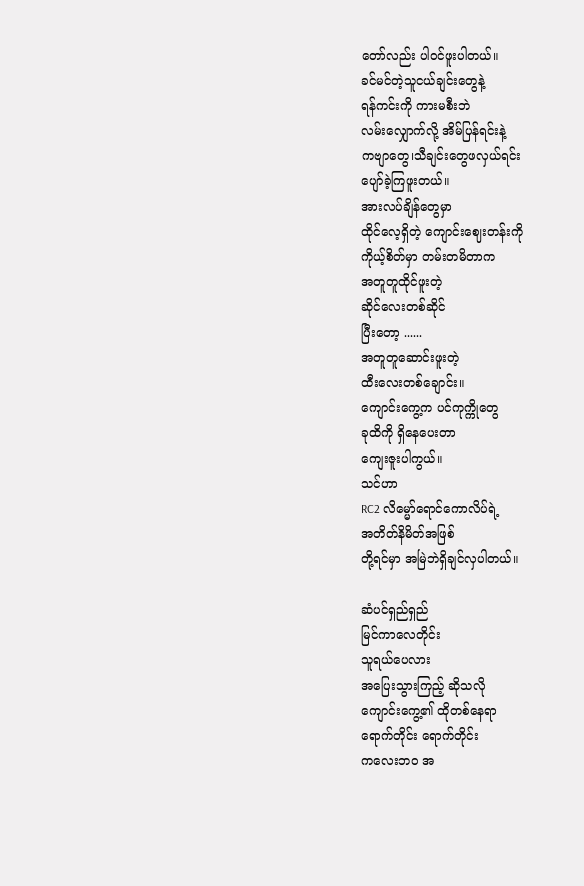တော်လည်း ပါဝင်ဖူးပါတယ်။
ခင်မင်တဲ့သူငယ်ချင်းတွေနဲ့
ရန်ကင်းကို ကားမစီးဘဲ
လမ်းလျှောက်လို့ အိမ်ပြန်ရင်းနဲ့
ကဗျာတွေ၊သီချင်းတွေဖလှယ်ရင်း
ပျော်ခဲ့ကြဖူးတယ်။
အားလပ်ချိန်‌တွေမှာ
ထိုင်လေ့ရှိတဲ့ ကျောင်း‌ဈေးတန်းကို
ကိုယ့်စိတ်မှာ တမ်းတမိတာက
အတူတူထိုင်ဖူးတဲ့
ဆိုင်လေးတစ်ဆိုင်
ပြီးတော့ ......
အတူတူဆောင်းဖူးတဲ့
ထီးလေးတစ်ချောင်း။
ကျောင်းကွေ့က ပင်ကုက္ကိုတွေ
ခုထိကို ရှိနေပေးတာ
ကျေးဇူးပါကွယ်။
သင်ဟာ
RC2 လိမ္မော်ရောင်ကောလိပ်ရဲ့
အတိတ်နိမိတ်အဖြစ်
တို့ရင်မှာ အမြဲဘဲရှိချင်လှပါတယ်။

ဆံပင်ရှည်ရှည်
မြင်ကာလေတိုင်း
သူရယ်ပေလား
အပြေးသွားကြည့် ဆိုသလို
ကျောင်းကွေ့၏ ထိုတစ်နေရာ
ရောက်တိုင်း ရောက်တိုင်း
ကလေးဘ၀ အ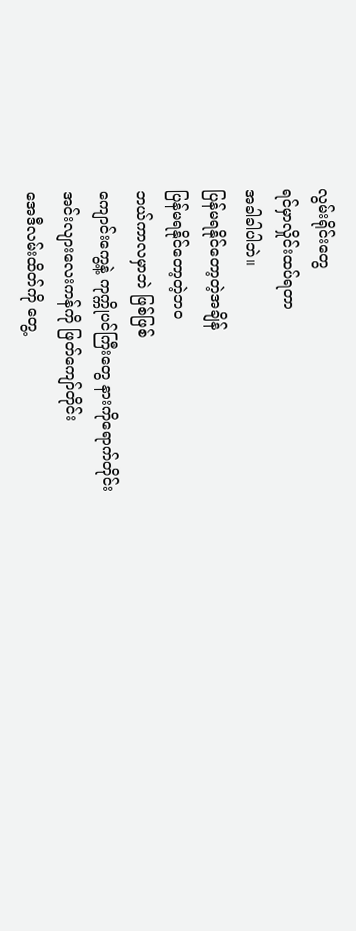လွမ်းရိုင်းတွေ
ရင်မှာလှိုင်းထပ်ရတာ
အခါခါပါဘဲ။
ပြန်မရနိုင်တော့တဲ့အချိန်
ပြန်မရနိုင်တော့တဲ့ဘ၀
ဘယ်ကာလမှာဘဲ ဖြစ်ဖြစ်
ကျောင်းကွေ့နဲ့ ကုက္ကိုပင်ကြီး‌တွေ နားကိုရောက်တိုင်း
အင်းလျားလေးကန်ကို ဖြတ်ကျော်တိုင်း
အေဒီလမ်းထိတ်ကို တွေ့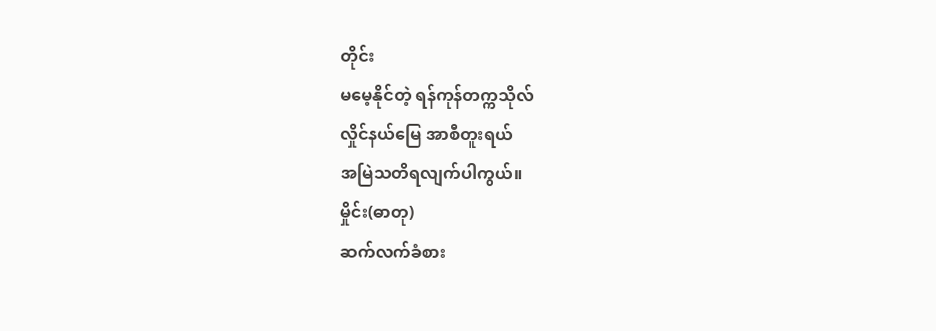တိုင်း
မမေ့နိုင်တဲ့ ရန်ကုန်တက္ကသိုလ်
လှိုင်နယ်မြေ အာစီတူးရယ်
အမြဲသတိရလျက်ပါကွယ်။
မှိုင်း(ဓာတု)
ဆက်လက်ခံစား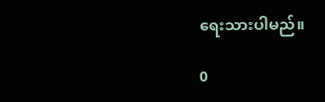ရေးသားပါမည်။

0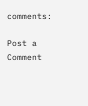comments:

Post a Comment